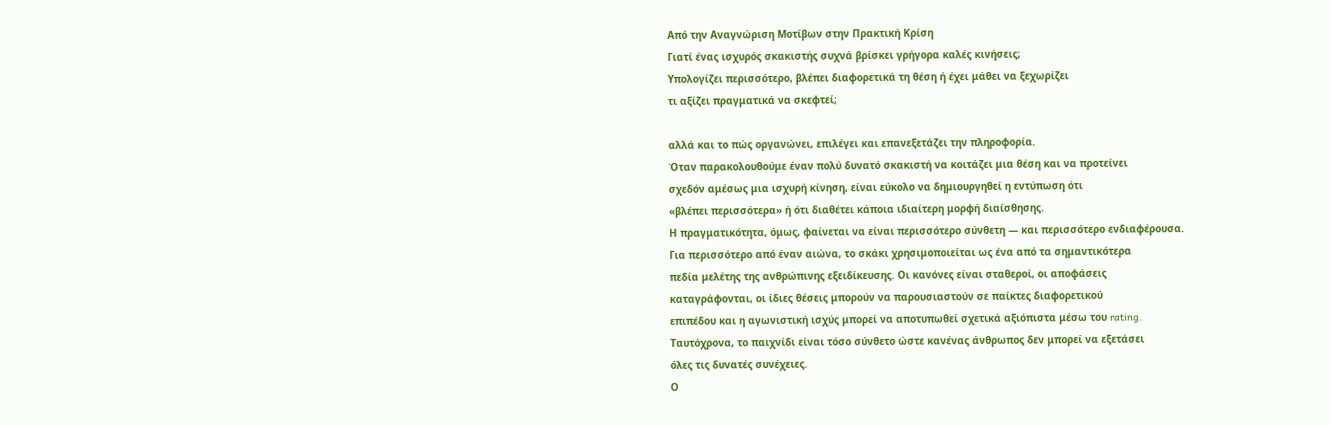Από την Αναγνώριση Μοτίβων στην Πρακτική Κρίση
Γιατί ένας ισχυρός σκακιστής συχνά βρίσκει γρήγορα καλές κινήσεις;
Υπολογίζει περισσότερο, βλέπει διαφορετικά τη θέση ή έχει μάθει να ξεχωρίζει
τι αξίζει πραγματικά να σκεφτεί;

αλλά και το πώς οργανώνει, επιλέγει και επανεξετάζει την πληροφορία.
Όταν παρακολουθούμε έναν πολύ δυνατό σκακιστή να κοιτάζει μια θέση και να προτείνει
σχεδόν αμέσως μια ισχυρή κίνηση, είναι εύκολο να δημιουργηθεί η εντύπωση ότι
«βλέπει περισσότερα» ή ότι διαθέτει κάποια ιδιαίτερη μορφή διαίσθησης.
Η πραγματικότητα, όμως, φαίνεται να είναι περισσότερο σύνθετη — και περισσότερο ενδιαφέρουσα.
Για περισσότερο από έναν αιώνα, το σκάκι χρησιμοποιείται ως ένα από τα σημαντικότερα
πεδία μελέτης της ανθρώπινης εξειδίκευσης. Οι κανόνες είναι σταθεροί, οι αποφάσεις
καταγράφονται, οι ίδιες θέσεις μπορούν να παρουσιαστούν σε παίκτες διαφορετικού
επιπέδου και η αγωνιστική ισχύς μπορεί να αποτυπωθεί σχετικά αξιόπιστα μέσω του rating.
Ταυτόχρονα, το παιχνίδι είναι τόσο σύνθετο ώστε κανένας άνθρωπος δεν μπορεί να εξετάσει
όλες τις δυνατές συνέχειες.
Ο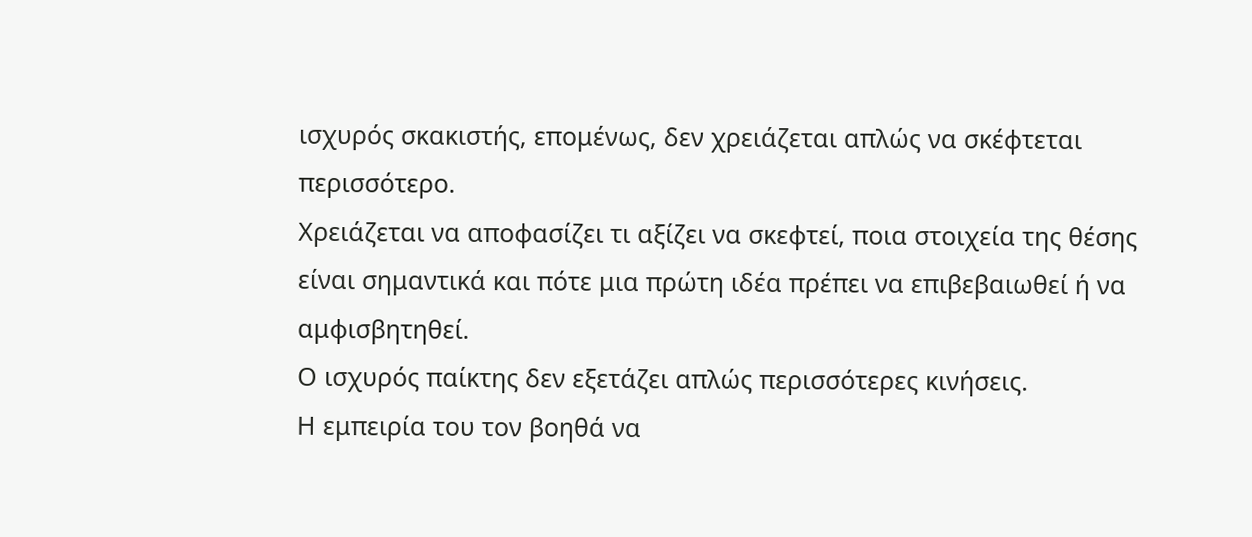ισχυρός σκακιστής, επομένως, δεν χρειάζεται απλώς να σκέφτεται περισσότερο.
Χρειάζεται να αποφασίζει τι αξίζει να σκεφτεί, ποια στοιχεία της θέσης
είναι σημαντικά και πότε μια πρώτη ιδέα πρέπει να επιβεβαιωθεί ή να αμφισβητηθεί.
Ο ισχυρός παίκτης δεν εξετάζει απλώς περισσότερες κινήσεις.
Η εμπειρία του τον βοηθά να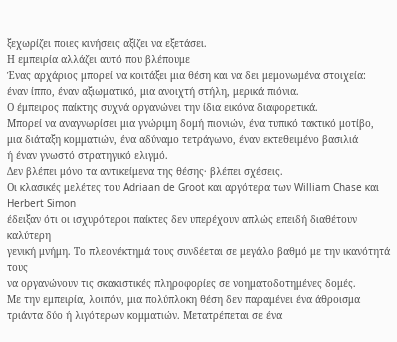ξεχωρίζει ποιες κινήσεις αξίζει να εξετάσει.
Η εμπειρία αλλάζει αυτό που βλέπουμε
Ένας αρχάριος μπορεί να κοιτάξει μια θέση και να δει μεμονωμένα στοιχεία:
έναν ίππο, έναν αξιωματικό, μια ανοιχτή στήλη, μερικά πιόνια.
Ο έμπειρος παίκτης συχνά οργανώνει την ίδια εικόνα διαφορετικά.
Μπορεί να αναγνωρίσει μια γνώριμη δομή πιονιών, ένα τυπικό τακτικό μοτίβο,
μια διάταξη κομματιών, ένα αδύναμο τετράγωνο, έναν εκτεθειμένο βασιλιά
ή έναν γνωστό στρατηγικό ελιγμό.
Δεν βλέπει μόνο τα αντικείμενα της θέσης· βλέπει σχέσεις.
Οι κλασικές μελέτες του Adriaan de Groot και αργότερα των William Chase και Herbert Simon
έδειξαν ότι οι ισχυρότεροι παίκτες δεν υπερέχουν απλώς επειδή διαθέτουν καλύτερη
γενική μνήμη. Το πλεονέκτημά τους συνδέεται σε μεγάλο βαθμό με την ικανότητά τους
να οργανώνουν τις σκακιστικές πληροφορίες σε νοηματοδοτημένες δομές.
Με την εμπειρία, λοιπόν, μια πολύπλοκη θέση δεν παραμένει ένα άθροισμα
τριάντα δύο ή λιγότερων κομματιών. Μετατρέπεται σε ένα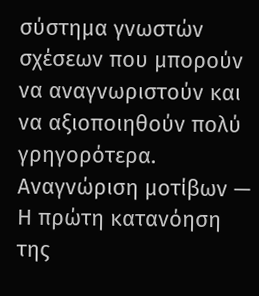σύστημα γνωστών
σχέσεων που μπορούν να αναγνωριστούν και να αξιοποιηθούν πολύ γρηγορότερα.
Αναγνώριση μοτίβων — Η πρώτη κατανόηση της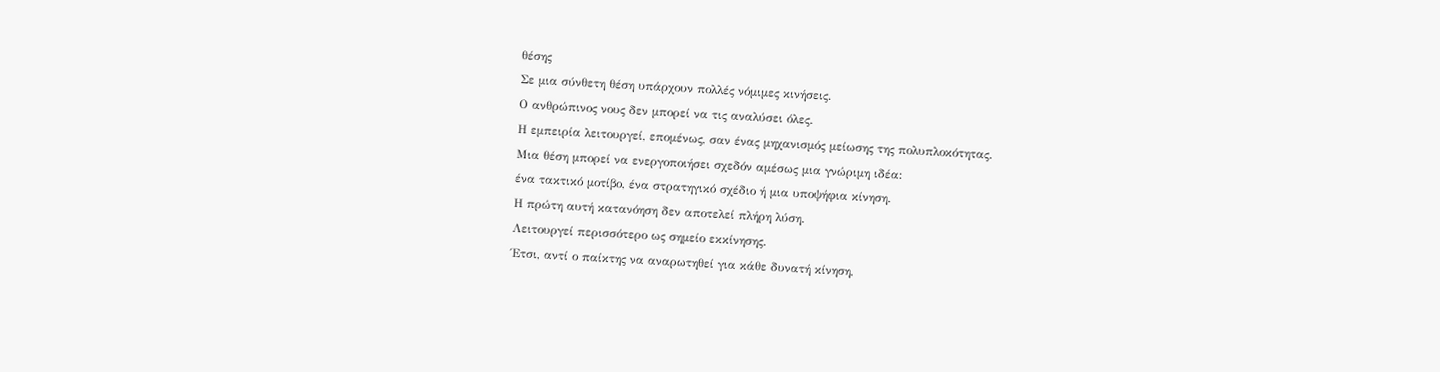θέσης
Σε μια σύνθετη θέση υπάρχουν πολλές νόμιμες κινήσεις.
Ο ανθρώπινος νους δεν μπορεί να τις αναλύσει όλες.
Η εμπειρία λειτουργεί, επομένως, σαν ένας μηχανισμός μείωσης της πολυπλοκότητας.
Μια θέση μπορεί να ενεργοποιήσει σχεδόν αμέσως μια γνώριμη ιδέα:
ένα τακτικό μοτίβο, ένα στρατηγικό σχέδιο ή μια υποψήφια κίνηση.
Η πρώτη αυτή κατανόηση δεν αποτελεί πλήρη λύση.
Λειτουργεί περισσότερο ως σημείο εκκίνησης.
Έτσι, αντί ο παίκτης να αναρωτηθεί για κάθε δυνατή κίνηση,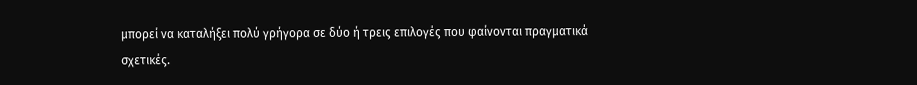μπορεί να καταλήξει πολύ γρήγορα σε δύο ή τρεις επιλογές που φαίνονται πραγματικά σχετικές.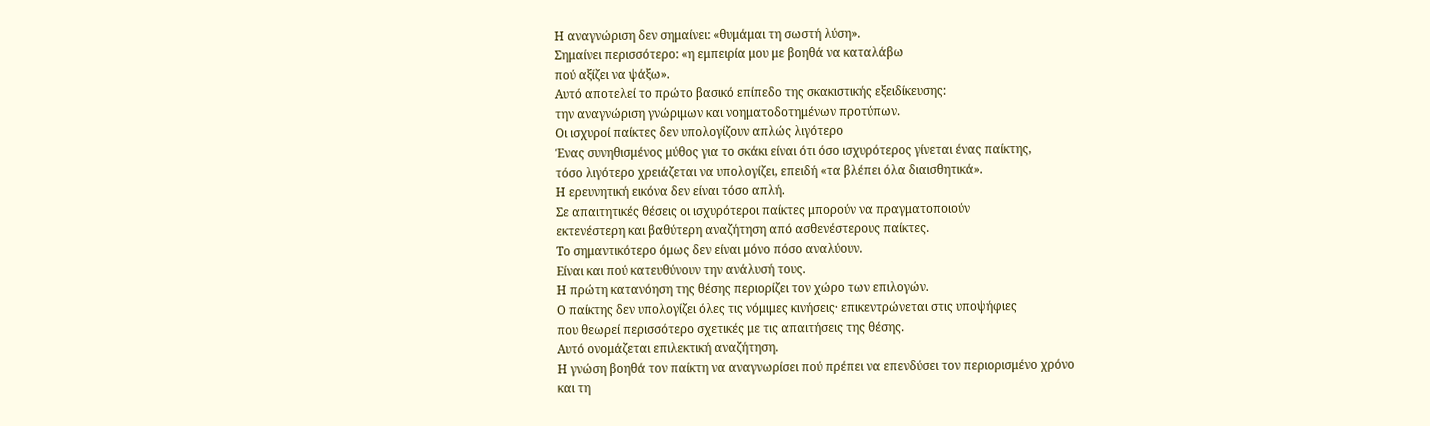Η αναγνώριση δεν σημαίνει: «θυμάμαι τη σωστή λύση».
Σημαίνει περισσότερο: «η εμπειρία μου με βοηθά να καταλάβω
πού αξίζει να ψάξω».
Αυτό αποτελεί το πρώτο βασικό επίπεδο της σκακιστικής εξειδίκευσης:
την αναγνώριση γνώριμων και νοηματοδοτημένων προτύπων.
Οι ισχυροί παίκτες δεν υπολογίζουν απλώς λιγότερο
Ένας συνηθισμένος μύθος για το σκάκι είναι ότι όσο ισχυρότερος γίνεται ένας παίκτης,
τόσο λιγότερο χρειάζεται να υπολογίζει, επειδή «τα βλέπει όλα διαισθητικά».
Η ερευνητική εικόνα δεν είναι τόσο απλή.
Σε απαιτητικές θέσεις οι ισχυρότεροι παίκτες μπορούν να πραγματοποιούν
εκτενέστερη και βαθύτερη αναζήτηση από ασθενέστερους παίκτες.
Το σημαντικότερο όμως δεν είναι μόνο πόσο αναλύουν.
Είναι και πού κατευθύνουν την ανάλυσή τους.
Η πρώτη κατανόηση της θέσης περιορίζει τον χώρο των επιλογών.
Ο παίκτης δεν υπολογίζει όλες τις νόμιμες κινήσεις· επικεντρώνεται στις υποψήφιες
που θεωρεί περισσότερο σχετικές με τις απαιτήσεις της θέσης.
Αυτό ονομάζεται επιλεκτική αναζήτηση.
Η γνώση βοηθά τον παίκτη να αναγνωρίσει πού πρέπει να επενδύσει τον περιορισμένο χρόνο
και τη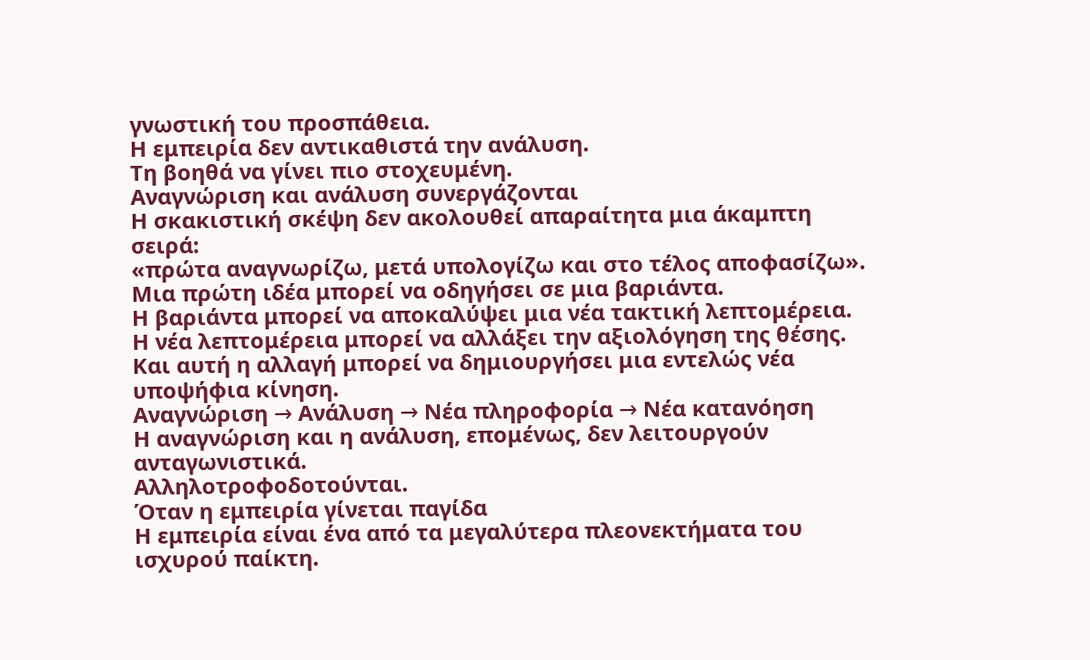γνωστική του προσπάθεια.
Η εμπειρία δεν αντικαθιστά την ανάλυση.
Τη βοηθά να γίνει πιο στοχευμένη.
Αναγνώριση και ανάλυση συνεργάζονται
Η σκακιστική σκέψη δεν ακολουθεί απαραίτητα μια άκαμπτη σειρά:
«πρώτα αναγνωρίζω, μετά υπολογίζω και στο τέλος αποφασίζω».
Μια πρώτη ιδέα μπορεί να οδηγήσει σε μια βαριάντα.
Η βαριάντα μπορεί να αποκαλύψει μια νέα τακτική λεπτομέρεια.
Η νέα λεπτομέρεια μπορεί να αλλάξει την αξιολόγηση της θέσης.
Και αυτή η αλλαγή μπορεί να δημιουργήσει μια εντελώς νέα υποψήφια κίνηση.
Αναγνώριση → Ανάλυση → Νέα πληροφορία → Νέα κατανόηση
Η αναγνώριση και η ανάλυση, επομένως, δεν λειτουργούν ανταγωνιστικά.
Αλληλοτροφοδοτούνται.
Όταν η εμπειρία γίνεται παγίδα
Η εμπειρία είναι ένα από τα μεγαλύτερα πλεονεκτήματα του ισχυρού παίκτη.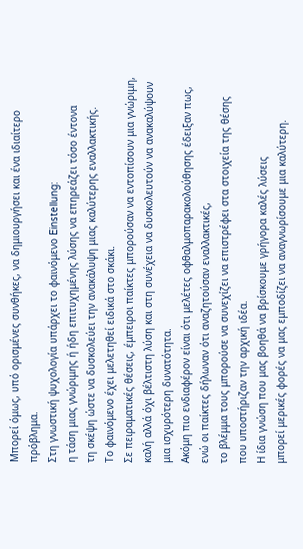Μπορεί όμως, υπό ορισμένες συνθήκες, να δημιουργήσει και ένα ιδιαίτερο πρόβλημα.
Στη γνωστική ψυχολογία υπάρχει το φαινόμενο Einstellung:
η τάση μιας γνώριμης ή ήδη επιτυχημένης λύσης να επηρεάζει τόσο έντονα
τη σκέψη ώστε να δυσκολεύει την ανακάλυψη μιας καλύτερης εναλλακτικής.
Το φαινόμενο έχει μελετηθεί ειδικά στο σκάκι.
Σε πειραματικές θέσεις, έμπειροι παίκτες μπορούσαν να εντοπίσουν μια γνώριμη,
καλή αλλά όχι βέλτιστη λύση και στη συνέχεια να δυσκολευτούν να ανακαλύψουν
μια ισχυρότερη δυνατότητα.
Ακόμη πιο ενδιαφέρον είναι ότι μελέτες οφθαλμοπαρακολούθησης έδειξαν πως,
ενώ οι παίκτες δήλωναν ότι αναζητούσαν εναλλακτικές,
το βλέμμα τους μπορούσε να συνεχίζει να επιστρέφει στα στοιχεία της θέσης
που υποστήριζαν την αρχική ιδέα.
Η ίδια γνώση που μας βοηθά να βρίσκουμε γρήγορα καλές λύσεις
μπορεί μερικές φορές να μας εμποδίζει να αναγνωρίσουμε μια καλύτερη.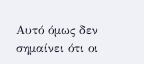Αυτό όμως δεν σημαίνει ότι οι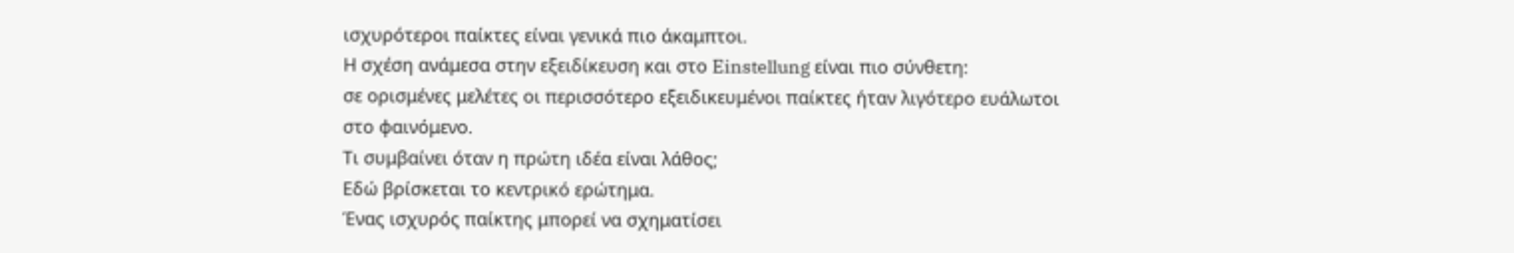ισχυρότεροι παίκτες είναι γενικά πιο άκαμπτοι.
Η σχέση ανάμεσα στην εξειδίκευση και στο Einstellung είναι πιο σύνθετη:
σε ορισμένες μελέτες οι περισσότερο εξειδικευμένοι παίκτες ήταν λιγότερο ευάλωτοι
στο φαινόμενο.
Τι συμβαίνει όταν η πρώτη ιδέα είναι λάθος;
Εδώ βρίσκεται το κεντρικό ερώτημα.
Ένας ισχυρός παίκτης μπορεί να σχηματίσει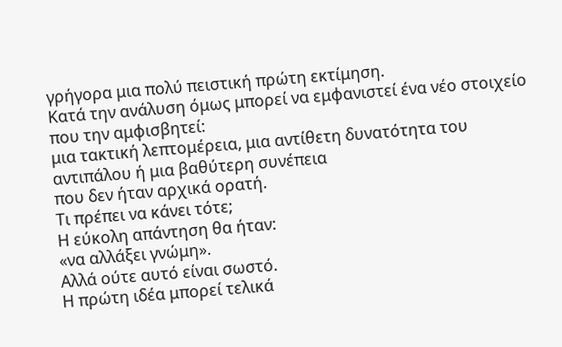γρήγορα μια πολύ πειστική πρώτη εκτίμηση.
Κατά την ανάλυση όμως μπορεί να εμφανιστεί ένα νέο στοιχείο που την αμφισβητεί:
μια τακτική λεπτομέρεια, μια αντίθετη δυνατότητα του αντιπάλου ή μια βαθύτερη συνέπεια
που δεν ήταν αρχικά ορατή.
Τι πρέπει να κάνει τότε;
Η εύκολη απάντηση θα ήταν:
«να αλλάξει γνώμη».
Αλλά ούτε αυτό είναι σωστό.
Η πρώτη ιδέα μπορεί τελικά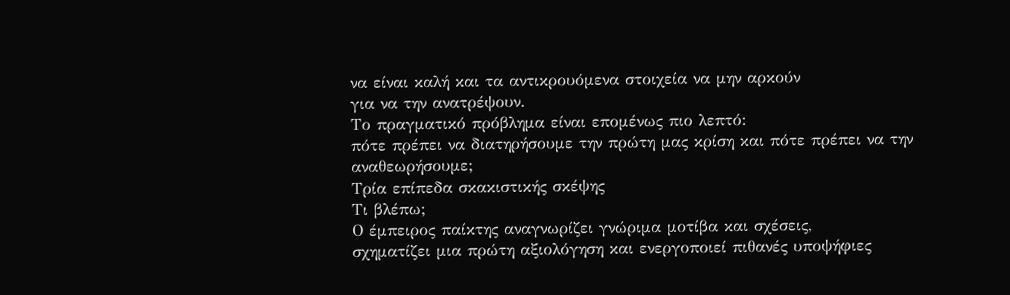να είναι καλή και τα αντικρουόμενα στοιχεία να μην αρκούν
για να την ανατρέψουν.
Το πραγματικό πρόβλημα είναι επομένως πιο λεπτό:
πότε πρέπει να διατηρήσουμε την πρώτη μας κρίση και πότε πρέπει να την αναθεωρήσουμε;
Τρία επίπεδα σκακιστικής σκέψης
Τι βλέπω;
Ο έμπειρος παίκτης αναγνωρίζει γνώριμα μοτίβα και σχέσεις,
σχηματίζει μια πρώτη αξιολόγηση και ενεργοποιεί πιθανές υποψήφιες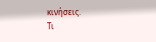κινήσεις.
Τι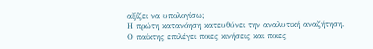αξίζει να υπολογίσω;
Η πρώτη κατανόηση κατευθύνει την αναλυτική αναζήτηση.
Ο παίκτης επιλέγει ποιες κινήσεις και ποιες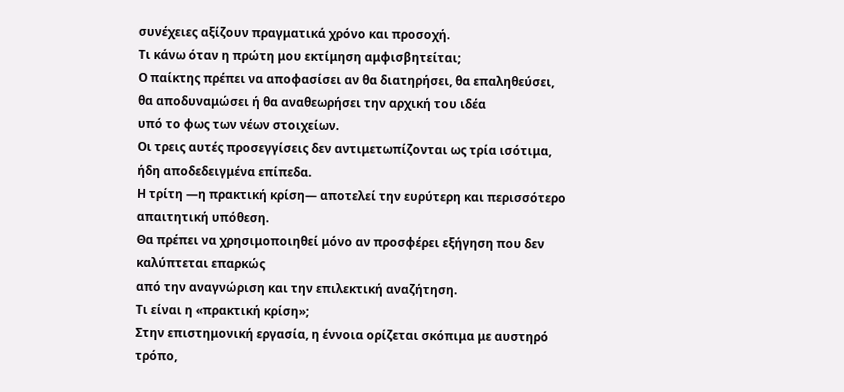συνέχειες αξίζουν πραγματικά χρόνο και προσοχή.
Τι κάνω όταν η πρώτη μου εκτίμηση αμφισβητείται;
Ο παίκτης πρέπει να αποφασίσει αν θα διατηρήσει, θα επαληθεύσει,
θα αποδυναμώσει ή θα αναθεωρήσει την αρχική του ιδέα
υπό το φως των νέων στοιχείων.
Οι τρεις αυτές προσεγγίσεις δεν αντιμετωπίζονται ως τρία ισότιμα,
ήδη αποδεδειγμένα επίπεδα.
Η τρίτη —η πρακτική κρίση— αποτελεί την ευρύτερη και περισσότερο απαιτητική υπόθεση.
Θα πρέπει να χρησιμοποιηθεί μόνο αν προσφέρει εξήγηση που δεν καλύπτεται επαρκώς
από την αναγνώριση και την επιλεκτική αναζήτηση.
Τι είναι η «πρακτική κρίση»;
Στην επιστημονική εργασία, η έννοια ορίζεται σκόπιμα με αυστηρό τρόπο,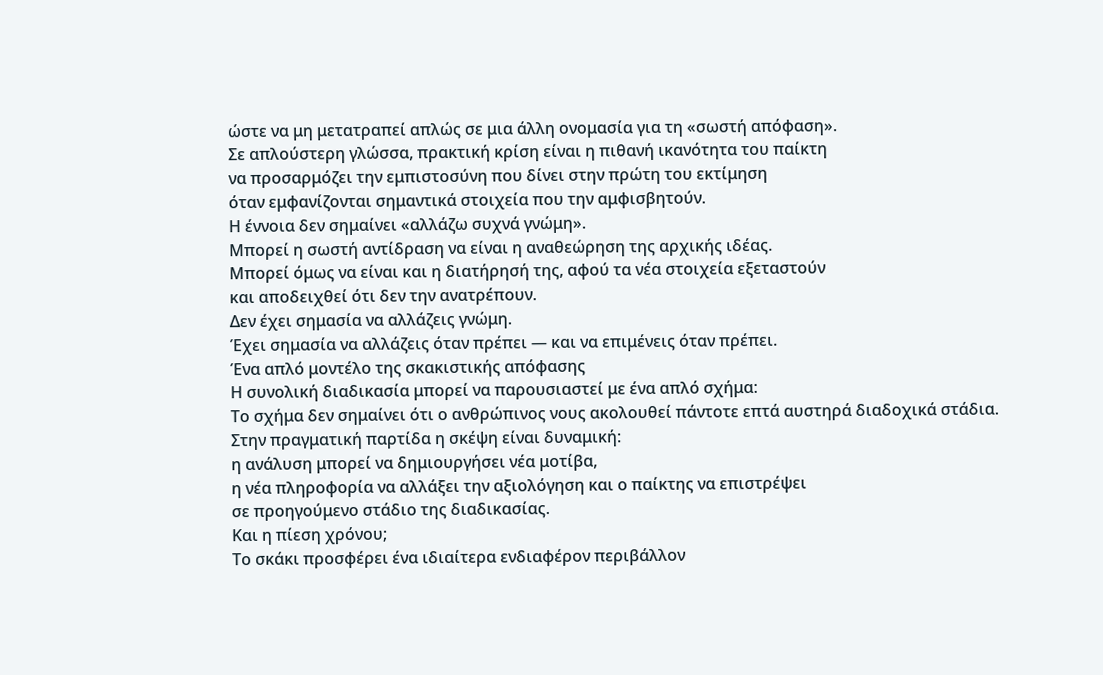ώστε να μη μετατραπεί απλώς σε μια άλλη ονομασία για τη «σωστή απόφαση».
Σε απλούστερη γλώσσα, πρακτική κρίση είναι η πιθανή ικανότητα του παίκτη
να προσαρμόζει την εμπιστοσύνη που δίνει στην πρώτη του εκτίμηση
όταν εμφανίζονται σημαντικά στοιχεία που την αμφισβητούν.
Η έννοια δεν σημαίνει «αλλάζω συχνά γνώμη».
Μπορεί η σωστή αντίδραση να είναι η αναθεώρηση της αρχικής ιδέας.
Μπορεί όμως να είναι και η διατήρησή της, αφού τα νέα στοιχεία εξεταστούν
και αποδειχθεί ότι δεν την ανατρέπουν.
Δεν έχει σημασία να αλλάζεις γνώμη.
Έχει σημασία να αλλάζεις όταν πρέπει — και να επιμένεις όταν πρέπει.
Ένα απλό μοντέλο της σκακιστικής απόφασης
Η συνολική διαδικασία μπορεί να παρουσιαστεί με ένα απλό σχήμα:
Το σχήμα δεν σημαίνει ότι ο ανθρώπινος νους ακολουθεί πάντοτε επτά αυστηρά διαδοχικά στάδια.
Στην πραγματική παρτίδα η σκέψη είναι δυναμική:
η ανάλυση μπορεί να δημιουργήσει νέα μοτίβα,
η νέα πληροφορία να αλλάξει την αξιολόγηση και ο παίκτης να επιστρέψει
σε προηγούμενο στάδιο της διαδικασίας.
Και η πίεση χρόνου;
Το σκάκι προσφέρει ένα ιδιαίτερα ενδιαφέρον περιβάλλον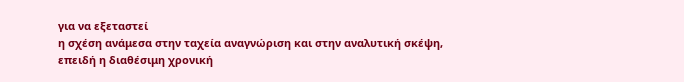για να εξεταστεί
η σχέση ανάμεσα στην ταχεία αναγνώριση και στην αναλυτική σκέψη,
επειδή η διαθέσιμη χρονική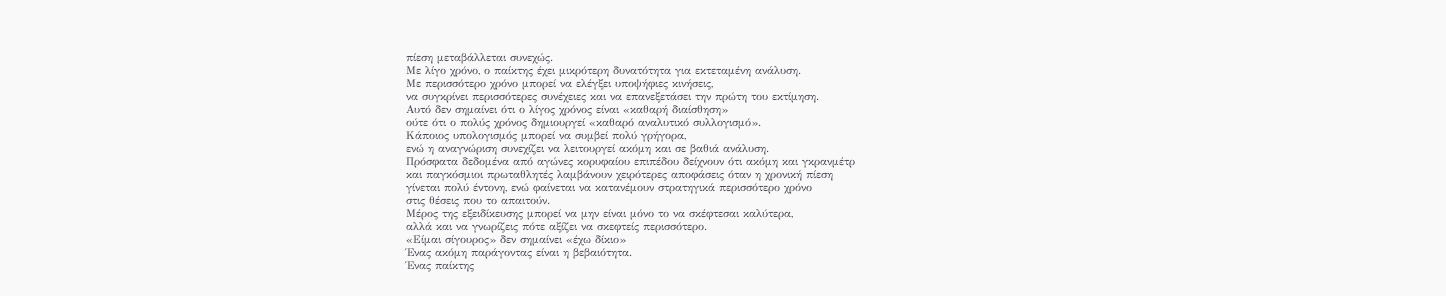πίεση μεταβάλλεται συνεχώς.
Με λίγο χρόνο, ο παίκτης έχει μικρότερη δυνατότητα για εκτεταμένη ανάλυση.
Με περισσότερο χρόνο μπορεί να ελέγξει υποψήφιες κινήσεις,
να συγκρίνει περισσότερες συνέχειες και να επανεξετάσει την πρώτη του εκτίμηση.
Αυτό δεν σημαίνει ότι ο λίγος χρόνος είναι «καθαρή διαίσθηση»
ούτε ότι ο πολύς χρόνος δημιουργεί «καθαρό αναλυτικό συλλογισμό».
Κάποιος υπολογισμός μπορεί να συμβεί πολύ γρήγορα,
ενώ η αναγνώριση συνεχίζει να λειτουργεί ακόμη και σε βαθιά ανάλυση.
Πρόσφατα δεδομένα από αγώνες κορυφαίου επιπέδου δείχνουν ότι ακόμη και γκρανμέτρ
και παγκόσμιοι πρωταθλητές λαμβάνουν χειρότερες αποφάσεις όταν η χρονική πίεση
γίνεται πολύ έντονη, ενώ φαίνεται να κατανέμουν στρατηγικά περισσότερο χρόνο
στις θέσεις που το απαιτούν.
Μέρος της εξειδίκευσης μπορεί να μην είναι μόνο το να σκέφτεσαι καλύτερα,
αλλά και να γνωρίζεις πότε αξίζει να σκεφτείς περισσότερο.
«Είμαι σίγουρος» δεν σημαίνει «έχω δίκιο»
Ένας ακόμη παράγοντας είναι η βεβαιότητα.
Ένας παίκτης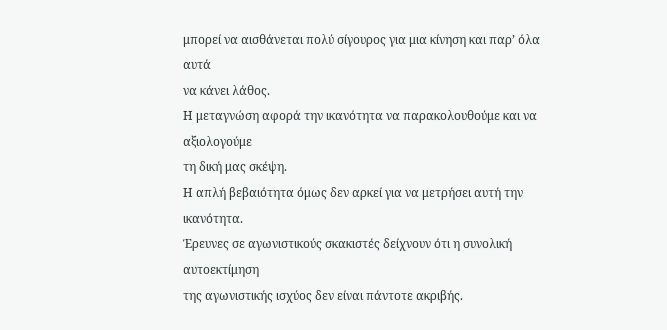μπορεί να αισθάνεται πολύ σίγουρος για μια κίνηση και παρ’ όλα αυτά
να κάνει λάθος.
Η μεταγνώση αφορά την ικανότητα να παρακολουθούμε και να αξιολογούμε
τη δική μας σκέψη.
Η απλή βεβαιότητα όμως δεν αρκεί για να μετρήσει αυτή την ικανότητα.
Έρευνες σε αγωνιστικούς σκακιστές δείχνουν ότι η συνολική αυτοεκτίμηση
της αγωνιστικής ισχύος δεν είναι πάντοτε ακριβής.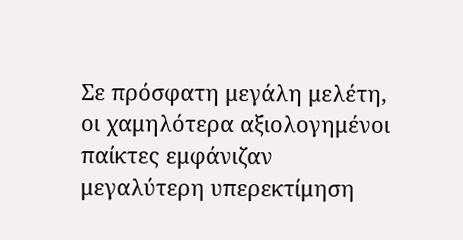Σε πρόσφατη μεγάλη μελέτη, οι χαμηλότερα αξιολογημένοι παίκτες εμφάνιζαν
μεγαλύτερη υπερεκτίμηση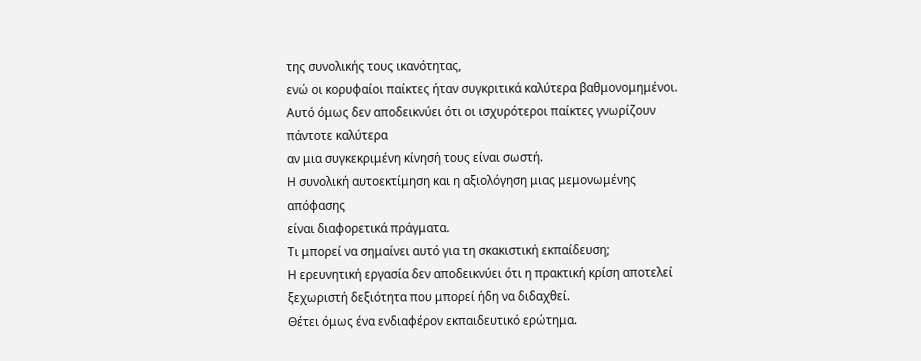της συνολικής τους ικανότητας,
ενώ οι κορυφαίοι παίκτες ήταν συγκριτικά καλύτερα βαθμονομημένοι.
Αυτό όμως δεν αποδεικνύει ότι οι ισχυρότεροι παίκτες γνωρίζουν πάντοτε καλύτερα
αν μια συγκεκριμένη κίνησή τους είναι σωστή.
Η συνολική αυτοεκτίμηση και η αξιολόγηση μιας μεμονωμένης απόφασης
είναι διαφορετικά πράγματα.
Τι μπορεί να σημαίνει αυτό για τη σκακιστική εκπαίδευση;
Η ερευνητική εργασία δεν αποδεικνύει ότι η πρακτική κρίση αποτελεί
ξεχωριστή δεξιότητα που μπορεί ήδη να διδαχθεί.
Θέτει όμως ένα ενδιαφέρον εκπαιδευτικό ερώτημα.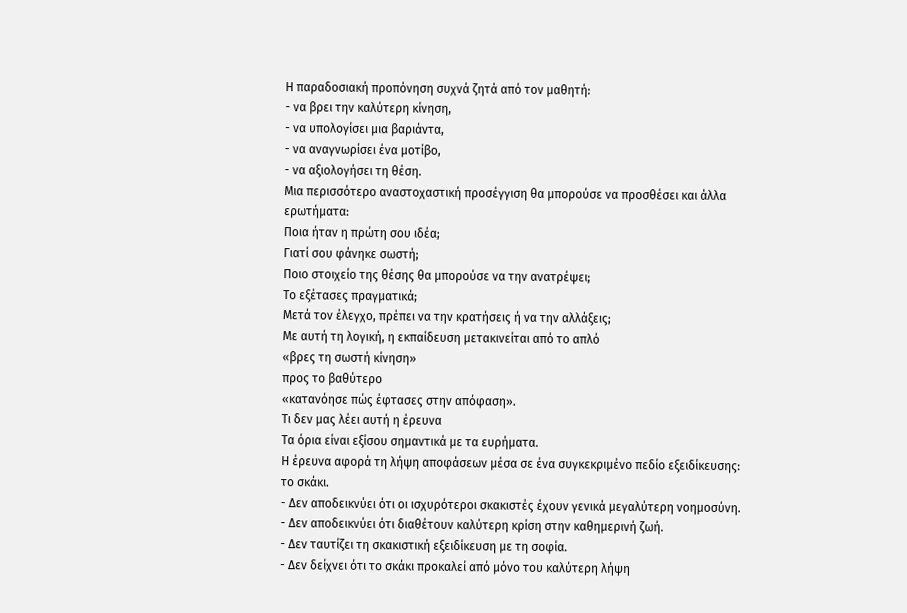Η παραδοσιακή προπόνηση συχνά ζητά από τον μαθητή:
- να βρει την καλύτερη κίνηση,
- να υπολογίσει μια βαριάντα,
- να αναγνωρίσει ένα μοτίβο,
- να αξιολογήσει τη θέση.
Μια περισσότερο αναστοχαστική προσέγγιση θα μπορούσε να προσθέσει και άλλα ερωτήματα:
Ποια ήταν η πρώτη σου ιδέα;
Γιατί σου φάνηκε σωστή;
Ποιο στοιχείο της θέσης θα μπορούσε να την ανατρέψει;
Το εξέτασες πραγματικά;
Μετά τον έλεγχο, πρέπει να την κρατήσεις ή να την αλλάξεις;
Με αυτή τη λογική, η εκπαίδευση μετακινείται από το απλό
«βρες τη σωστή κίνηση»
προς το βαθύτερο
«κατανόησε πώς έφτασες στην απόφαση».
Τι δεν μας λέει αυτή η έρευνα
Τα όρια είναι εξίσου σημαντικά με τα ευρήματα.
Η έρευνα αφορά τη λήψη αποφάσεων μέσα σε ένα συγκεκριμένο πεδίο εξειδίκευσης:
το σκάκι.
- Δεν αποδεικνύει ότι οι ισχυρότεροι σκακιστές έχουν γενικά μεγαλύτερη νοημοσύνη.
- Δεν αποδεικνύει ότι διαθέτουν καλύτερη κρίση στην καθημερινή ζωή.
- Δεν ταυτίζει τη σκακιστική εξειδίκευση με τη σοφία.
- Δεν δείχνει ότι το σκάκι προκαλεί από μόνο του καλύτερη λήψη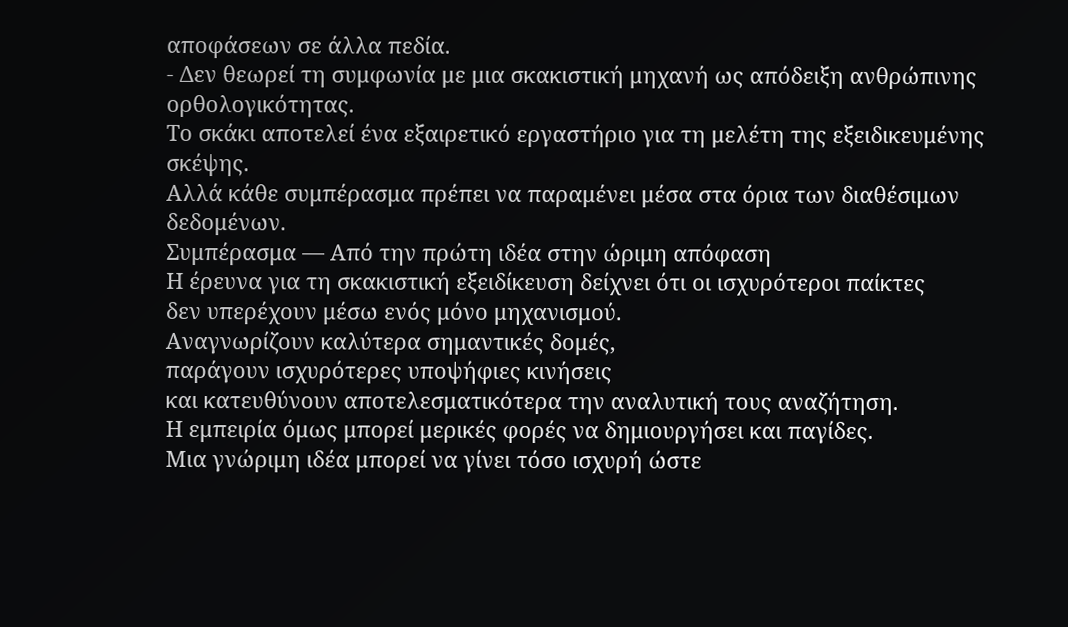αποφάσεων σε άλλα πεδία.
- Δεν θεωρεί τη συμφωνία με μια σκακιστική μηχανή ως απόδειξη ανθρώπινης ορθολογικότητας.
Το σκάκι αποτελεί ένα εξαιρετικό εργαστήριο για τη μελέτη της εξειδικευμένης σκέψης.
Αλλά κάθε συμπέρασμα πρέπει να παραμένει μέσα στα όρια των διαθέσιμων δεδομένων.
Συμπέρασμα — Από την πρώτη ιδέα στην ώριμη απόφαση
Η έρευνα για τη σκακιστική εξειδίκευση δείχνει ότι οι ισχυρότεροι παίκτες
δεν υπερέχουν μέσω ενός μόνο μηχανισμού.
Αναγνωρίζουν καλύτερα σημαντικές δομές,
παράγουν ισχυρότερες υποψήφιες κινήσεις
και κατευθύνουν αποτελεσματικότερα την αναλυτική τους αναζήτηση.
Η εμπειρία όμως μπορεί μερικές φορές να δημιουργήσει και παγίδες.
Μια γνώριμη ιδέα μπορεί να γίνει τόσο ισχυρή ώστε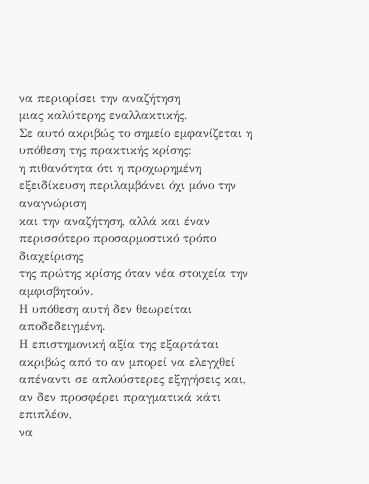να περιορίσει την αναζήτηση
μιας καλύτερης εναλλακτικής.
Σε αυτό ακριβώς το σημείο εμφανίζεται η υπόθεση της πρακτικής κρίσης:
η πιθανότητα ότι η προχωρημένη εξειδίκευση περιλαμβάνει όχι μόνο την αναγνώριση
και την αναζήτηση, αλλά και έναν περισσότερο προσαρμοστικό τρόπο διαχείρισης
της πρώτης κρίσης όταν νέα στοιχεία την αμφισβητούν.
Η υπόθεση αυτή δεν θεωρείται αποδεδειγμένη.
Η επιστημονική αξία της εξαρτάται ακριβώς από το αν μπορεί να ελεγχθεί
απέναντι σε απλούστερες εξηγήσεις και, αν δεν προσφέρει πραγματικά κάτι επιπλέον,
να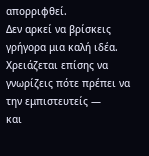απορριφθεί.
Δεν αρκεί να βρίσκεις γρήγορα μια καλή ιδέα.
Χρειάζεται επίσης να γνωρίζεις πότε πρέπει να την εμπιστευτείς —
και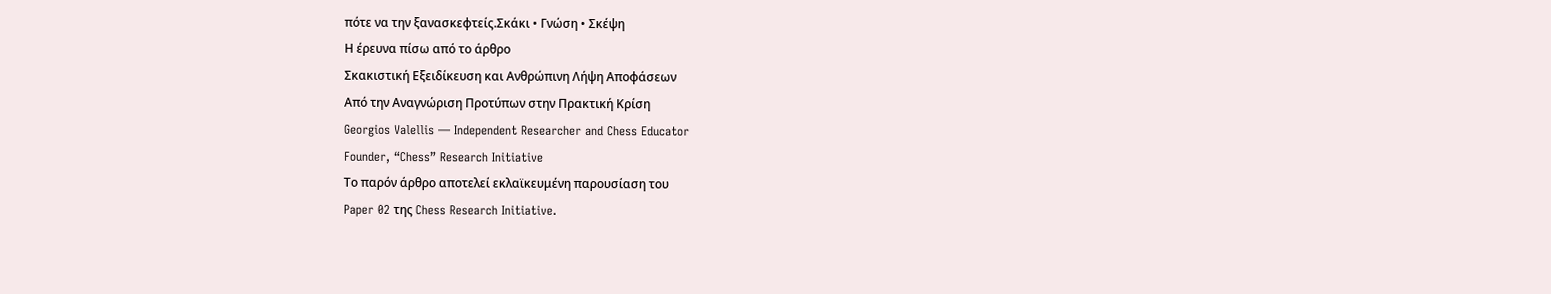πότε να την ξανασκεφτείς.Σκάκι • Γνώση • Σκέψη
Η έρευνα πίσω από το άρθρο
Σκακιστική Εξειδίκευση και Ανθρώπινη Λήψη Αποφάσεων
Από την Αναγνώριση Προτύπων στην Πρακτική Κρίση
Georgios Valellis — Independent Researcher and Chess Educator
Founder, “Chess” Research Initiative
Το παρόν άρθρο αποτελεί εκλαϊκευμένη παρουσίαση του
Paper 02 της Chess Research Initiative.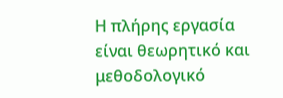Η πλήρης εργασία είναι θεωρητικό και μεθοδολογικό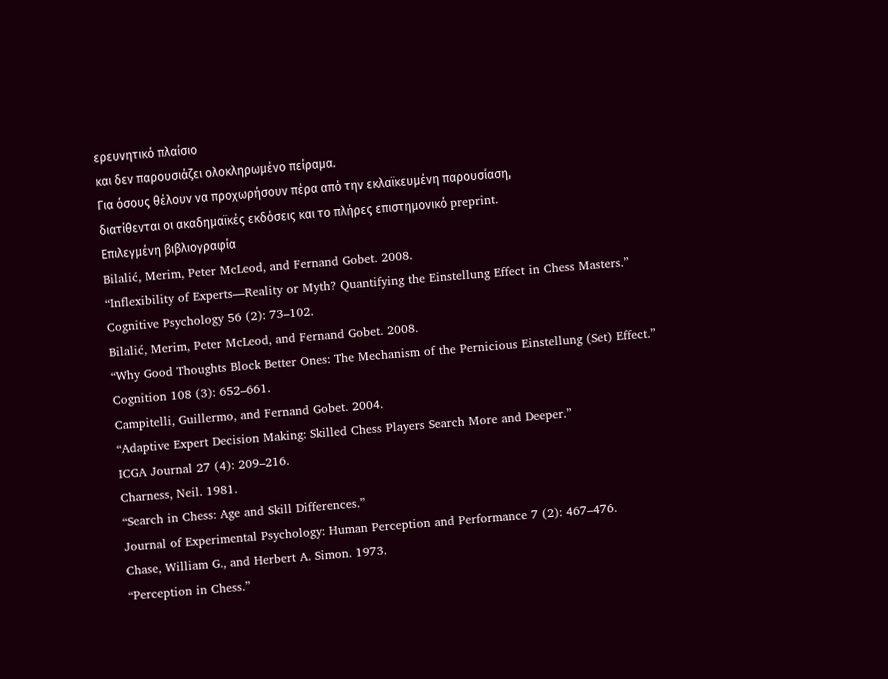ερευνητικό πλαίσιο
και δεν παρουσιάζει ολοκληρωμένο πείραμα.
Για όσους θέλουν να προχωρήσουν πέρα από την εκλαϊκευμένη παρουσίαση,
διατίθενται οι ακαδημαϊκές εκδόσεις και το πλήρες επιστημονικό preprint.
Επιλεγμένη βιβλιογραφία
Bilalić, Merim, Peter McLeod, and Fernand Gobet. 2008.
“Inflexibility of Experts—Reality or Myth? Quantifying the Einstellung Effect in Chess Masters.”
Cognitive Psychology 56 (2): 73–102.
Bilalić, Merim, Peter McLeod, and Fernand Gobet. 2008.
“Why Good Thoughts Block Better Ones: The Mechanism of the Pernicious Einstellung (Set) Effect.”
Cognition 108 (3): 652–661.
Campitelli, Guillermo, and Fernand Gobet. 2004.
“Adaptive Expert Decision Making: Skilled Chess Players Search More and Deeper.”
ICGA Journal 27 (4): 209–216.
Charness, Neil. 1981.
“Search in Chess: Age and Skill Differences.”
Journal of Experimental Psychology: Human Perception and Performance 7 (2): 467–476.
Chase, William G., and Herbert A. Simon. 1973.
“Perception in Chess.”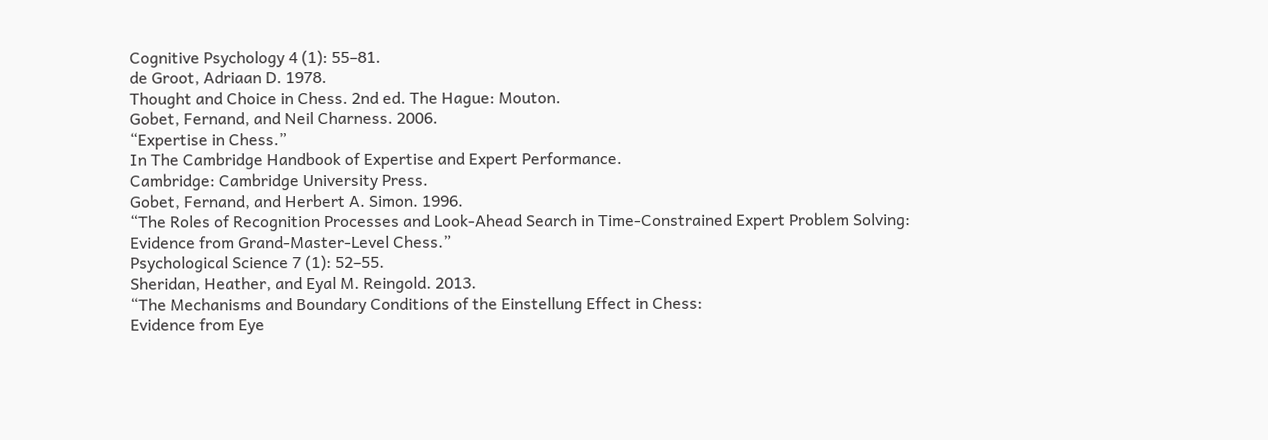Cognitive Psychology 4 (1): 55–81.
de Groot, Adriaan D. 1978.
Thought and Choice in Chess. 2nd ed. The Hague: Mouton.
Gobet, Fernand, and Neil Charness. 2006.
“Expertise in Chess.”
In The Cambridge Handbook of Expertise and Expert Performance.
Cambridge: Cambridge University Press.
Gobet, Fernand, and Herbert A. Simon. 1996.
“The Roles of Recognition Processes and Look-Ahead Search in Time-Constrained Expert Problem Solving:
Evidence from Grand-Master-Level Chess.”
Psychological Science 7 (1): 52–55.
Sheridan, Heather, and Eyal M. Reingold. 2013.
“The Mechanisms and Boundary Conditions of the Einstellung Effect in Chess:
Evidence from Eye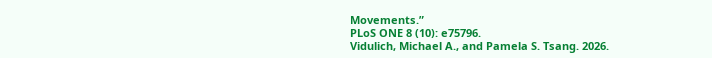Movements.”
PLoS ONE 8 (10): e75796.
Vidulich, Michael A., and Pamela S. Tsang. 2026.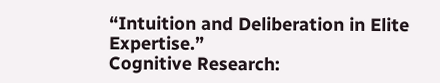“Intuition and Deliberation in Elite Expertise.”
Cognitive Research: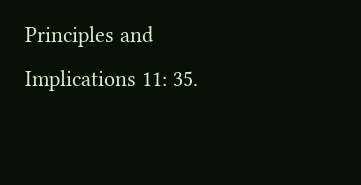Principles and Implications 11: 35.